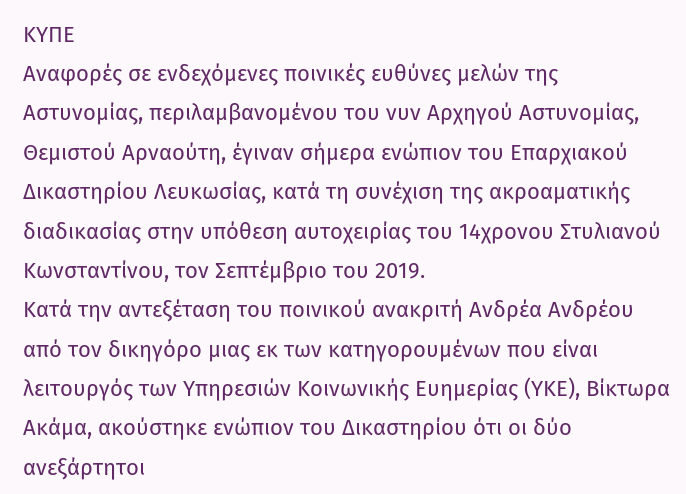ΚΥΠΕ
Αναφορές σε ενδεχόμενες ποινικές ευθύνες μελών της Αστυνομίας, περιλαμβανομένου του νυν Αρχηγού Αστυνομίας, Θεμιστού Αρναούτη, έγιναν σήμερα ενώπιον του Επαρχιακού Δικαστηρίου Λευκωσίας, κατά τη συνέχιση της ακροαματικής διαδικασίας στην υπόθεση αυτοχειρίας του 14χρονου Στυλιανού Κωνσταντίνου, τον Σεπτέμβριο του 2019.
Κατά την αντεξέταση του ποινικού ανακριτή Ανδρέα Ανδρέου από τον δικηγόρο μιας εκ των κατηγορουμένων που είναι λειτουργός των Υπηρεσιών Κοινωνικής Ευημερίας (ΥΚΕ), Βίκτωρα Ακάμα, ακούστηκε ενώπιον του Δικαστηρίου ότι οι δύο ανεξάρτητοι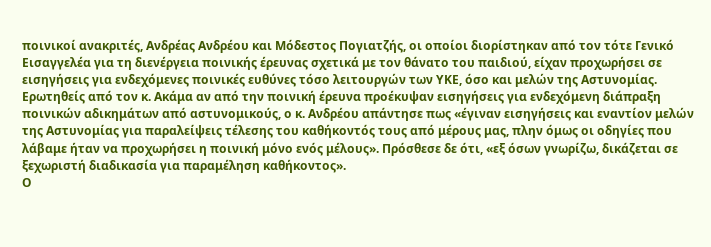ποινικοί ανακριτές, Ανδρέας Ανδρέου και Μόδεστος Πογιατζής, οι οποίοι διορίστηκαν από τον τότε Γενικό Εισαγγελέα για τη διενέργεια ποινικής έρευνας σχετικά με τον θάνατο του παιδιού, είχαν προχωρήσει σε εισηγήσεις για ενδεχόμενες ποινικές ευθύνες τόσο λειτουργών των ΥΚΕ, όσο και μελών της Αστυνομίας.
Ερωτηθείς από τον κ. Ακάμα αν από την ποινική έρευνα προέκυψαν εισηγήσεις για ενδεχόμενη διάπραξη ποινικών αδικημάτων από αστυνομικούς, ο κ. Ανδρέου απάντησε πως «έγιναν εισηγήσεις και εναντίον μελών της Αστυνομίας για παραλείψεις τέλεσης του καθήκοντός τους από μέρους μας, πλην όμως οι οδηγίες που λάβαμε ήταν να προχωρήσει η ποινική μόνο ενός μέλους». Πρόσθεσε δε ότι, «εξ όσων γνωρίζω, δικάζεται σε ξεχωριστή διαδικασία για παραμέληση καθήκοντος».
Ο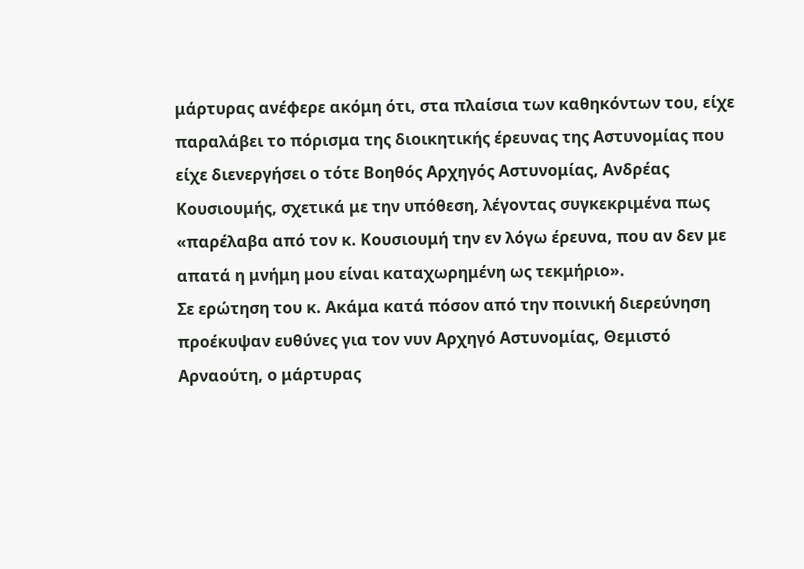μάρτυρας ανέφερε ακόμη ότι, στα πλαίσια των καθηκόντων του, είχε παραλάβει το πόρισμα της διοικητικής έρευνας της Αστυνομίας που είχε διενεργήσει ο τότε Βοηθός Αρχηγός Αστυνομίας, Ανδρέας Κουσιουμής, σχετικά με την υπόθεση, λέγοντας συγκεκριμένα πως «παρέλαβα από τον κ. Κουσιουμή την εν λόγω έρευνα, που αν δεν με απατά η μνήμη μου είναι καταχωρημένη ως τεκμήριο».
Σε ερώτηση του κ. Ακάμα κατά πόσον από την ποινική διερεύνηση προέκυψαν ευθύνες για τον νυν Αρχηγό Αστυνομίας, Θεμιστό Αρναούτη, ο μάρτυρας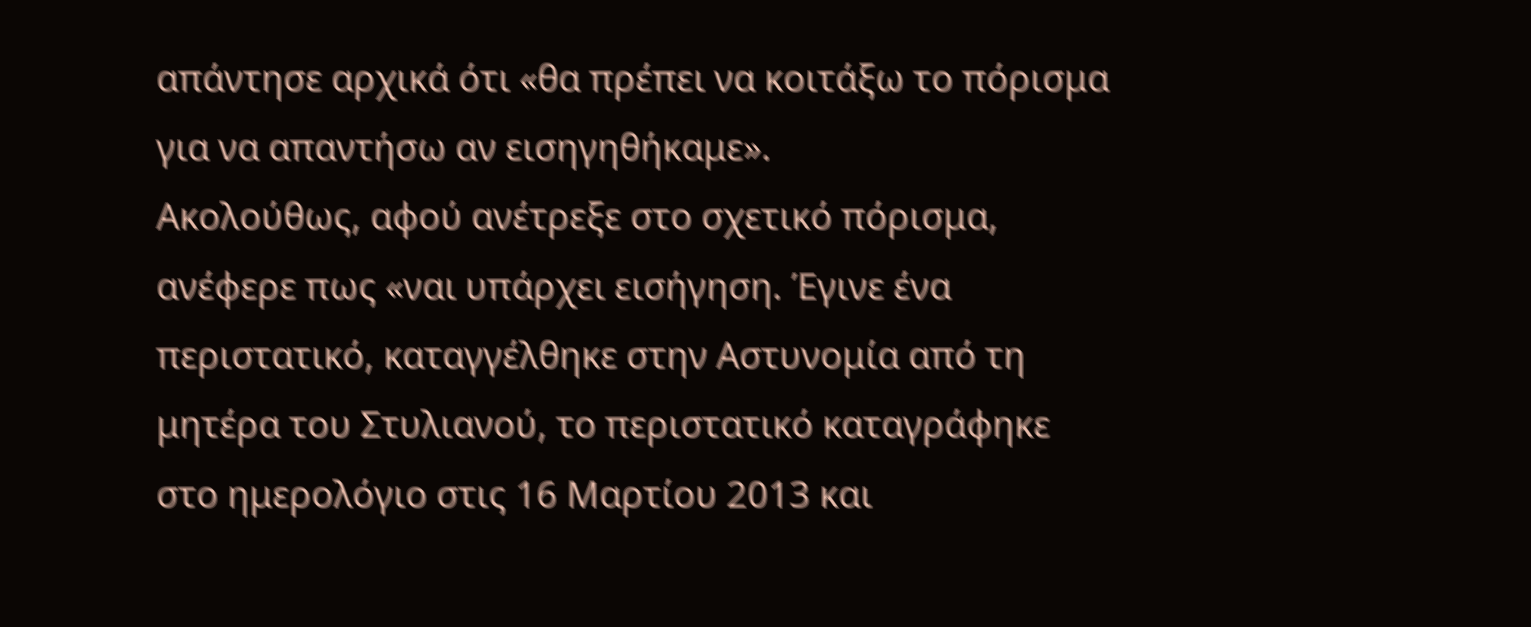απάντησε αρχικά ότι «θα πρέπει να κοιτάξω το πόρισμα για να απαντήσω αν εισηγηθήκαμε».
Ακολούθως, αφού ανέτρεξε στο σχετικό πόρισμα, ανέφερε πως «ναι υπάρχει εισήγηση. Έγινε ένα περιστατικό, καταγγέλθηκε στην Αστυνομία από τη μητέρα του Στυλιανού, το περιστατικό καταγράφηκε στο ημερολόγιο στις 16 Μαρτίου 2013 και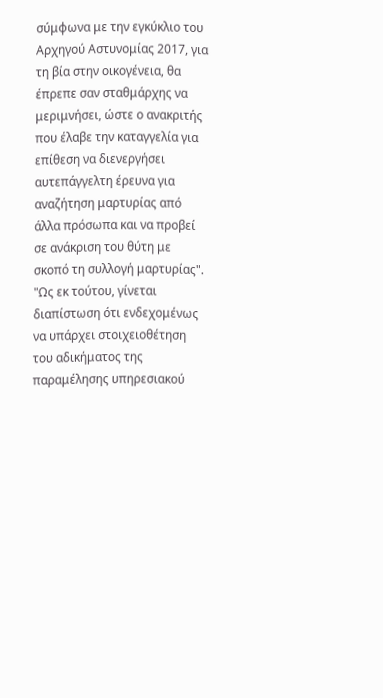σύμφωνα με την εγκύκλιο του Αρχηγού Αστυνομίας 2017, για τη βία στην οικογένεια, θα έπρεπε σαν σταθμάρχης να μεριμνήσει, ώστε ο ανακριτής που έλαβε την καταγγελία για επίθεση να διενεργήσει αυτεπάγγελτη έρευνα για αναζήτηση μαρτυρίας από άλλα πρόσωπα και να προβεί σε ανάκριση του θύτη με σκοπό τη συλλογή μαρτυρίας".
"Ως εκ τούτου, γίνεται διαπίστωση ότι ενδεχομένως να υπάρχει στοιχειοθέτηση του αδικήματος της παραμέλησης υπηρεσιακού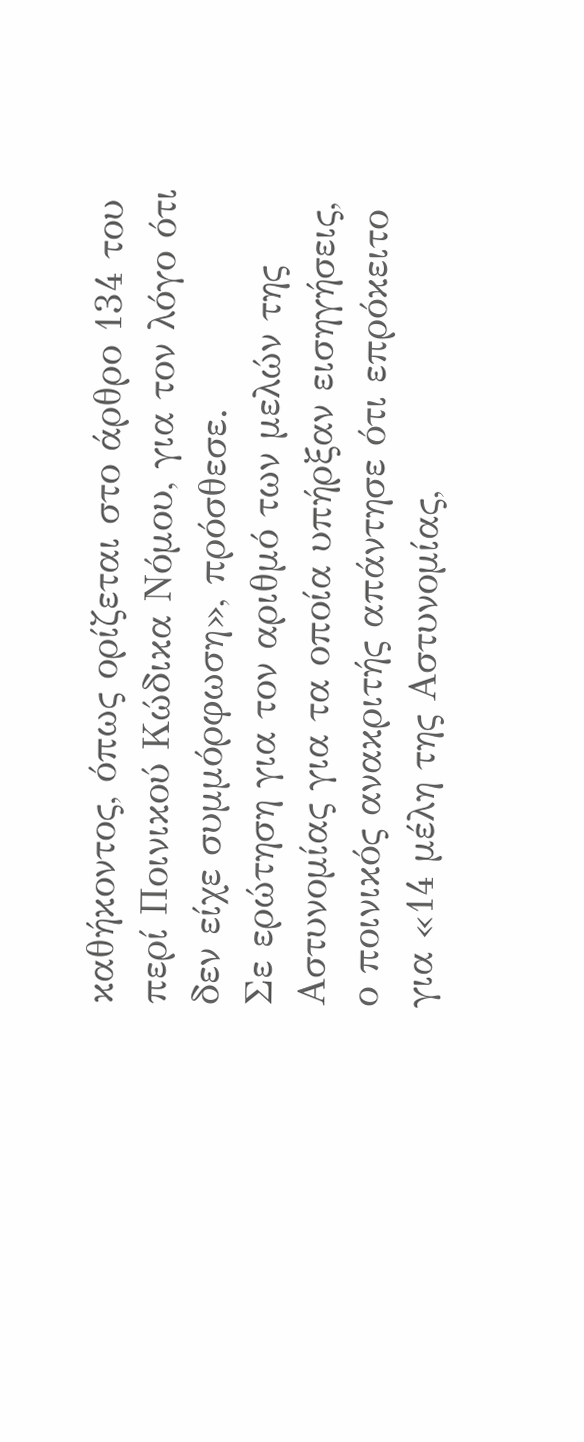καθήκοντος, όπως ορίζεται στο άρθρο 134 του περί Ποινικού Κώδικα Νόμου, για τον λόγο ότι δεν είχε συμμόρφωση», πρόσθεσε.
Σε ερώτηση για τον αριθμό των μελών της Αστυνομίας για τα οποία υπήρξαν εισηγήσεις, ο ποινικός ανακριτής απάντησε ότι επρόκειτο για «14 μέλη της Αστυνομίας,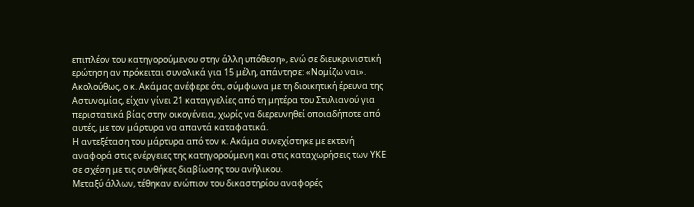επιπλέον του κατηγορούμενου στην άλλη υπόθεση», ενώ σε διευκρινιστική ερώτηση αν πρόκειται συνολικά για 15 μέλη, απάντησε: «Νομίζω ναι».
Ακολούθως, ο κ. Ακάμας ανέφερε ότι, σύμφωνα με τη διοικητική έρευνα της Αστυνομίας, είχαν γίνει 21 καταγγελίες από τη μητέρα του Στυλιανού για περιστατικά βίας στην οικογένεια, χωρίς να διερευνηθεί οποιαδήποτε από αυτές, με τον μάρτυρα να απαντά καταφατικά.
Η αντεξέταση του μάρτυρα από τον κ. Ακάμα συνεχίστηκε με εκτενή αναφορά στις ενέργειες της κατηγορούμενη και στις καταχωρήσεις των ΥΚΕ σε σχέση με τις συνθήκες διαβίωσης του ανήλικου.
Μεταξύ άλλων, τέθηκαν ενώπιον του δικαστηρίου αναφορές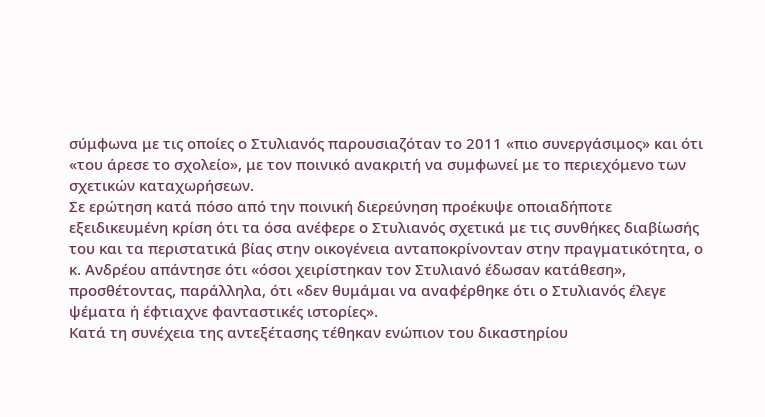σύμφωνα με τις οποίες ο Στυλιανός παρουσιαζόταν το 2011 «πιο συνεργάσιμος» και ότι «του άρεσε το σχολείο», με τον ποινικό ανακριτή να συμφωνεί με το περιεχόμενο των σχετικών καταχωρήσεων.
Σε ερώτηση κατά πόσο από την ποινική διερεύνηση προέκυψε οποιαδήποτε εξειδικευμένη κρίση ότι τα όσα ανέφερε ο Στυλιανός σχετικά με τις συνθήκες διαβίωσής του και τα περιστατικά βίας στην οικογένεια ανταποκρίνονταν στην πραγματικότητα, ο κ. Ανδρέου απάντησε ότι «όσοι χειρίστηκαν τον Στυλιανό έδωσαν κατάθεση», προσθέτοντας, παράλληλα, ότι «δεν θυμάμαι να αναφέρθηκε ότι ο Στυλιανός έλεγε ψέματα ή έφτιαχνε φανταστικές ιστορίες».
Κατά τη συνέχεια της αντεξέτασης τέθηκαν ενώπιον του δικαστηρίου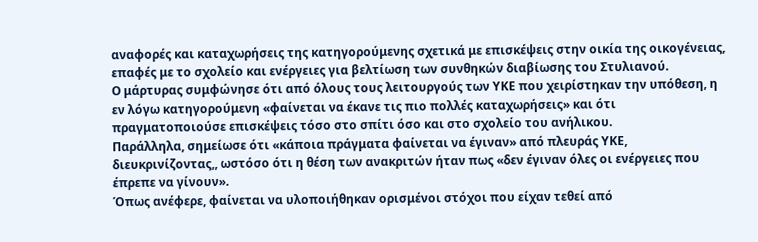αναφορές και καταχωρήσεις της κατηγορούμενης σχετικά με επισκέψεις στην οικία της οικογένειας, επαφές με το σχολείο και ενέργειες για βελτίωση των συνθηκών διαβίωσης του Στυλιανού.
Ο μάρτυρας συμφώνησε ότι από όλους τους λειτουργούς των ΥΚΕ που χειρίστηκαν την υπόθεση, η εν λόγω κατηγορούμενη «φαίνεται να έκανε τις πιο πολλές καταχωρήσεις» και ότι πραγματοποιούσε επισκέψεις τόσο στο σπίτι όσο και στο σχολείο του ανήλικου.
Παράλληλα, σημείωσε ότι «κάποια πράγματα φαίνεται να έγιναν» από πλευράς ΥΚΕ, διευκρινίζοντας,, ωστόσο ότι η θέση των ανακριτών ήταν πως «δεν έγιναν όλες οι ενέργειες που έπρεπε να γίνουν».
Όπως ανέφερε, φαίνεται να υλοποιήθηκαν ορισμένοι στόχοι που είχαν τεθεί από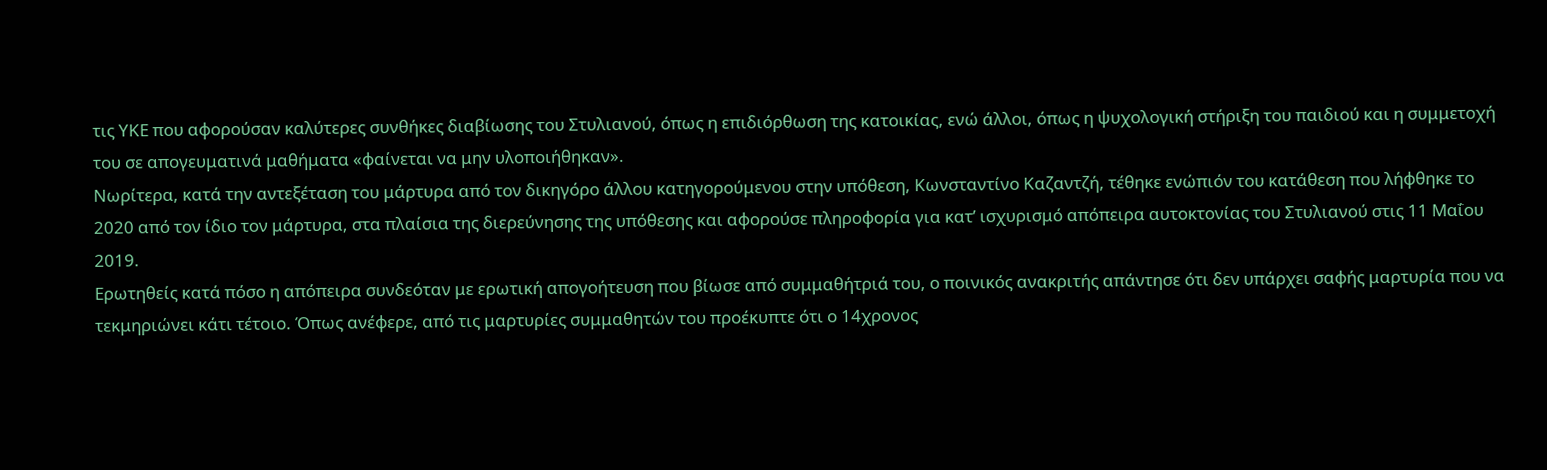τις ΥΚΕ που αφορούσαν καλύτερες συνθήκες διαβίωσης του Στυλιανού, όπως η επιδιόρθωση της κατοικίας, ενώ άλλοι, όπως η ψυχολογική στήριξη του παιδιού και η συμμετοχή του σε απογευματινά μαθήματα «φαίνεται να μην υλοποιήθηκαν».
Νωρίτερα, κατά την αντεξέταση του μάρτυρα από τον δικηγόρο άλλου κατηγορούμενου στην υπόθεση, Κωνσταντίνο Καζαντζή, τέθηκε ενώπιόν του κατάθεση που λήφθηκε το 2020 από τον ίδιο τον μάρτυρα, στα πλαίσια της διερεύνησης της υπόθεσης και αφορούσε πληροφορία για κατ’ ισχυρισμό απόπειρα αυτοκτονίας του Στυλιανού στις 11 Μαΐου 2019.
Ερωτηθείς κατά πόσο η απόπειρα συνδεόταν με ερωτική απογοήτευση που βίωσε από συμμαθήτριά του, ο ποινικός ανακριτής απάντησε ότι δεν υπάρχει σαφής μαρτυρία που να τεκμηριώνει κάτι τέτοιο. Όπως ανέφερε, από τις μαρτυρίες συμμαθητών του προέκυπτε ότι ο 14χρονος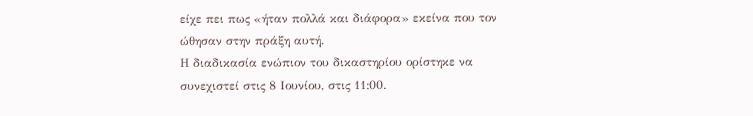είχε πει πως «ήταν πολλά και διάφορα» εκείνα που τον ώθησαν στην πράξη αυτή.
Η διαδικασία ενώπιον του δικαστηρίου ορίστηκε να συνεχιστεί στις 8 Ιουνίου, στις 11:00.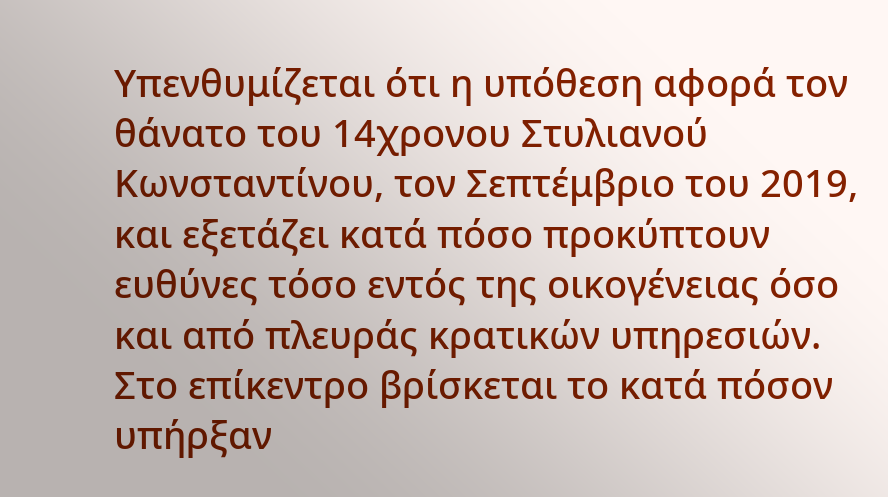Υπενθυμίζεται ότι η υπόθεση αφορά τον θάνατο του 14χρονου Στυλιανού Κωνσταντίνου, τον Σεπτέμβριο του 2019, και εξετάζει κατά πόσο προκύπτουν ευθύνες τόσο εντός της οικογένειας όσο και από πλευράς κρατικών υπηρεσιών.
Στο επίκεντρο βρίσκεται το κατά πόσον υπήρξαν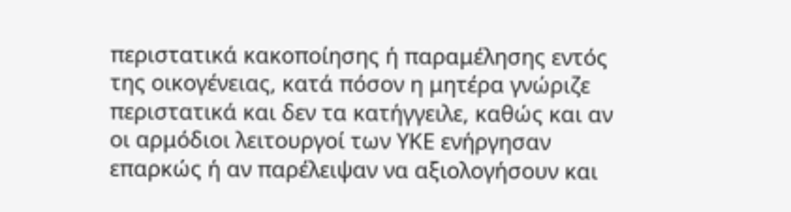περιστατικά κακοποίησης ή παραμέλησης εντός της οικογένειας, κατά πόσον η μητέρα γνώριζε περιστατικά και δεν τα κατήγγειλε, καθώς και αν οι αρμόδιοι λειτουργοί των ΥΚΕ ενήργησαν επαρκώς ή αν παρέλειψαν να αξιολογήσουν και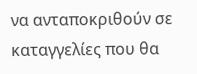να ανταποκριθούν σε καταγγελίες που θα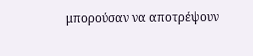μπορούσαν να αποτρέψουν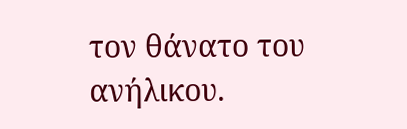τον θάνατο του ανήλικου.